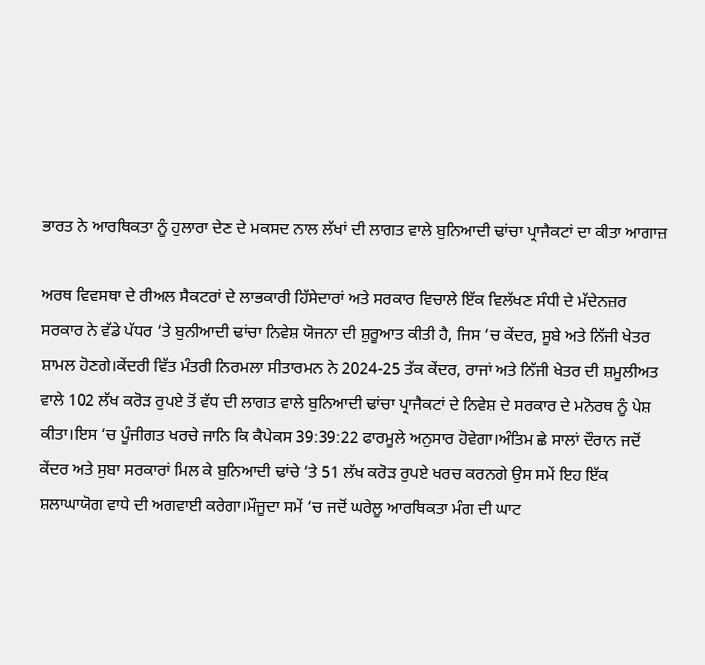ਭਾਰਤ ਨੇ ਆਰਥਿਕਤਾ ਨੂੰ ਹੁਲਾਰਾ ਦੇਣ ਦੇ ਮਕਸਦ ਨਾਲ ਲੱਖਾਂ ਦੀ ਲਾਗਤ ਵਾਲੇ ਬੁਨਿਆਦੀ ਢਾਂਚਾ ਪ੍ਰਾਜੈਕਟਾਂ ਦਾ ਕੀਤਾ ਆਗਾਜ਼

ਅਰਥ ਵਿਵਸਥਾ ਦੇ ਰੀਅਲ ਸੈਕਟਰਾਂ ਦੇ ਲਾਭਕਾਰੀ ਹਿੱਸੇਦਾਰਾਂ ਅਤੇ ਸਰਕਾਰ ਵਿਚਾਲੇ ਇੱਕ ਵਿਲੱਖਣ ਸੰਧੀ ਦੇ ਮੱਦੇਨਜ਼ਰ ਸਰਕਾਰ ਨੇ ਵੱਡੇ ਪੱਧਰ ‘ਤੇ ਬੁਨੀਆਦੀ ਢਾਂਚਾ ਨਿਵੇਸ਼ ਯੋਜਨਾ ਦੀ ਸ਼ੁਰੂਆਤ ਕੀਤੀ ਹੈ, ਜਿਸ ‘ਚ ਕੇਂਦਰ, ਸੂਬੇ ਅਤੇ ਨਿੱਜੀ ਖੇਤਰ ਸ਼ਾਮਲ ਹੋਣਗੇ।ਕੇਂਦਰੀ ਵਿੱਤ ਮੰਤਰੀ ਨਿਰਮਲਾ ਸੀਤਾਰਮਨ ਨੇ 2024-25 ਤੱਕ ਕੇਂਦਰ, ਰਾਜਾਂ ਅਤੇ ਨਿੱਜੀ ਖੇਤਰ ਦੀ ਸ਼ਮੂਲੀਅਤ ਵਾਲੇ 102 ਲੱਖ ਕਰੋੜ ਰੁਪਏ ਤੋਂ ਵੱਧ ਦੀ ਲਾਗਤ ਵਾਲੇ ਬੁਨਿਆਦੀ ਢਾਂਚਾ ਪ੍ਰਾਜੈਕਟਾਂ ਦੇ ਨਿਵੇਸ਼ ਦੇ ਸਰਕਾਰ ਦੇ ਮਨੋਰਥ ਨੂੰ ਪੇਸ਼ ਕੀਤਾ।ਇਸ ‘ਚ ਪੂੰਜੀਗਤ ਖਰਚੇ ਜਾਨਿ ਕਿ ਕੈਪੇਕਸ 39:39:22 ਫਾਰਮੂਲੇ ਅਨੁਸਾਰ ਹੋਵੇਗਾ।ਅੰਤਿਮ ਛੇ ਸਾਲਾਂ ਦੌਰਾਨ ਜਦੋਂ ਕੇਂਦਰ ਅਤੇ ਸੁਬਾ ਸਰਕਾਰਾਂ ਮਿਲ ਕੇ ਬੁਨਿਆਦੀ ਢਾਂਚੇ ‘ਤੇ 51 ਲੱਖ ਕਰੋੜ ਰੁਪਏ ਖਰਚ ਕਰਨਗੇ ਉਸ ਸਮੇਂ ਇਹ ਇੱਕ ਸ਼ਲਾਘਾਯੋਗ ਵਾਧੇ ਦੀ ਅਗਵਾਈ ਕਰੇਗਾ।ਮੌਜੂਦਾ ਸਮੇਂ ‘ਚ ਜਦੋਂ ਘਰੇਲੂ ਆਰਥਿਕਤਾ ਮੰਗ ਦੀ ਘਾਟ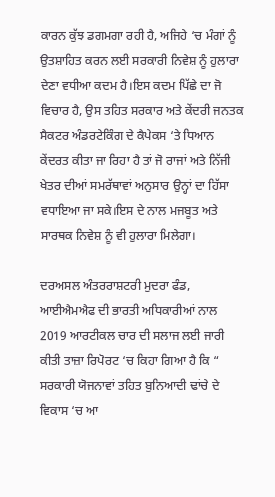ਕਾਰਨ ਕੁੱਝ ਡਗਮਗਾ ਰਹੀ ਹੈ, ਅਜਿਹੇ ‘ਚ ਮੰਗਾਂ ਨੂੰ ਉਤਸ਼ਾਹਿਤ ਕਰਨ ਲਈ ਸਰਕਾਰੀ ਨਿਵੇਸ਼ ਨੂੰ ਹੁਲਾਰਾ ਦੇਣਾ ਵਧੀਆ ਕਦਮ ਹੈ।ਇਸ ਕਦਮ ਪਿੱਛੇ ਦਾ ਜੋ ਵਿਚਾਰ ਹੈ, ਉਸ ਤਹਿਤ ਸਰਕਾਰ ਅਤੇ ਕੇਂਦਰੀ ਜਨਤਕ ਸੈਕਟਰ ਅੰਡਰਟੇਕਿੰਗ ਦੇ ਕੈਪੇਕਸ ‘ਤੇ ਧਿਆਨ ਕੇਂਦਰਤ ਕੀਤਾ ਜਾ ਰਿਹਾ ਹੈ ਤਾਂ ਜੋ ਰਾਜਾਂ ਅਤੇ ਨਿੱਜੀ ਖੇਤਰ ਦੀਆਂ ਸਮਰੱਥਾਵਾਂ ਅਨੁਸਾਰ ਉਨ੍ਹਾਂ ਦਾ ਹਿੱਸਾ ਵਧਾਇਆ ਜਾ ਸਕੇ।ਇਸ ਦੇ ਨਾਲ ਮਜਬੂਤ ਅਤੇ ਸਾਰਥਕ ਨਿਵੇਸ਼ ਨੂੰ ਵੀ ਹੁਲਾਰਾ ਮਿਲੇਗਾ।

ਦਰਅਸਲ ਅੰਤਰਰਾਸ਼ਟਰੀ ਮੁਦਰਾ ਫੰਡ, ਆਈਐਮਐਫ ਦੀ ਭਾਰਤੀ ਅਧਿਕਾਰੀਆਂ ਨਾਲ 2019 ਆਰਟੀਕਲ ਚਾਰ ਦੀ ਸਲਾਜ ਲਈ ਜਾਰੀ ਕੀਤੀ ਤਾਜ਼ਾ ਰਿਪੋਰਟ ‘ਚ ਕਿਹਾ ਗਿਆ ਹੈ ਕਿ “ ਸਰਕਾਰੀ ਯੋਜਨਾਵਾਂ ਤਹਿਤ ਬੁਨਿਆਦੀ ਢਾਂਚੇ ਦੇ ਵਿਕਾਸ ‘ਚ ਆ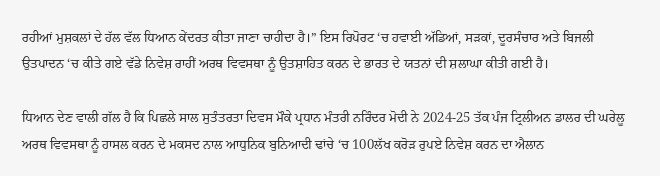ਰਹੀਆਂ ਮੁਸ਼ਕਲਾਂ ਦੇ ਹੱਲ ਵੱਲ ਧਿਆਨ ਕੇਂਦਰਤ ਕੀਤਾ ਜਾਣਾ ਚਾਹੀਦਾ ਹੈ।” ਇਸ ਰਿਪੋਰਟ ‘ਚ ਹਵਾਈ ਅੱਡਿਆਂ, ਸੜਕਾਂ, ਦੂਰਸੰਚਾਰ ਅਤੇ ਬਿਜਲੀ ਉਤਪਾਦਨ ‘ਚ ਕੀਤੇ ਗਏ ਵੱਡੇ ਨਿਵੇਸ਼ ਰਾਹੀਂ ਅਰਥ ਵਿਵਸਥਾ ਨੂੰ ਉਤਸ਼ਾਹਿਤ ਕਰਨ ਦੇ ਭਾਰਤ ਦੇ ਯਤਨਾਂ ਦੀ ਸ਼ਲਾਘਾ ਕੀਤੀ ਗਈ ਹੈ।

ਧਿਆਨ ਦੇਣ ਵਾਲੀ ਗੱਲ ਹੈ ਕਿ ਪਿਛਲੇ ਸਾਲ ਸੁਤੰਤਰਤਾ ਦਿਵਸ ਮੌਕੇ ਪ੍ਰਧਾਨ ਮੰਤਰੀ ਨਰਿੰਦਰ ਮੋਦੀ ਨੇ 2024-25 ਤੱਕ ਪੰਜ ਟ੍ਰਿਲੀਅਨ ਡਾਲਰ ਦੀ ਘਰੇਲੂ ਅਰਥ ਵਿਵਸਥਾ ਨੂੰ ਹਾਸਲ ਕਰਨ ਦੇ ਮਕਸਦ ਨਾਲ ਆਧੁਨਿਕ ਬੁਨਿਆਦੀ ਢਾਂਚੇ ‘ਚ 100ਲੱਖ ਕਰੋੜ ਰੁਪਏ ਨਿਵੇਸ਼ ਕਰਨ ਦਾ ਐਲਾਨ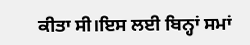ਕੀਤਾ ਸੀ।ਇਸ ਲਈ ਬਿਨ੍ਹਾਂ ਸਮਾਂ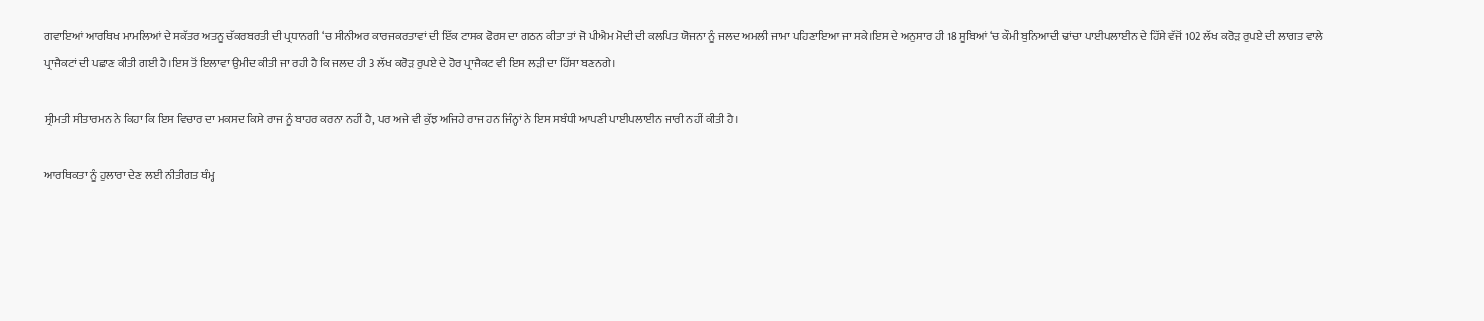ਗਵਾਇਆਂ ਆਰਥਿਖ ਮਾਮਲਿਆਂ ਦੇ ਸਕੱਤਰ ਅਤਨੂ ਚੱਕਰਬਰਤੀ ਦੀ ਪ੍ਰਧਾਨਗੀ ‘ਚ ਸੀਨੀਅਰ ਕਾਰਜਕਰਤਾਵਾਂ ਦੀ ਇੱਕ ਟਾਸਕ ਫੋਰਸ ਦਾ ਗਠਨ ਕੀਤਾ ਤਾਂ ਜੋ ਪੀਐਮ ਮੋਦੀ ਦੀ ਕਲਪਿਤ ਯੋਜਨਾ ਨੂੰ ਜਲਦ ਅਮਲੀ ਜਾਮਾ ਪਹਿਣਾਇਆ ਜਾ ਸਕੇ।ਇਸ ਦੇ ਅਨੁਸਾਰ ਹੀ 18 ਸੂਬਿਆਂ ‘ਚ ਕੌਮੀ ਬੁਨਿਆਦੀ ਢਾਂਚਾ ਪਾਈਪਲਾਈਨ ਦੇ ਹਿੱਸੇ ਵੱਜੋਂ 102 ਲੱਖ ਕਰੋੜ ਰੁਪਏ ਦੀ ਲਾਗਤ ਵਾਲੇ ਪ੍ਰਾਜੈਕਟਾਂ ਦੀ ਪਛਾਣ ਕੀਤੀ ਗਈ ਹੈ।ਇਸ ਤੋਂ ਇਲਾਵਾ ਉਮੀਦ ਕੀਤੀ ਜਾ ਰਹੀ ਹੈ ਕਿ ਜਲਦ ਹੀ 3 ਲੱਖ ਕਰੋੜ ਰੁਪਏ ਦੇ ਹੋਰ ਪ੍ਰਾਜੈਕਟ ਵੀ ਇਸ ਲੜੀ ਦਾ ਹਿੱਸਾ ਬਣਨਗੇ।

ਸ੍ਰੀਮਤੀ ਸੀਤਾਰਮਨ ਨੇ ਕਿਹਾ ਕਿ ਇਸ ਵਿਚਾਰ ਦਾ ਮਕਸਦ ਕਿਸੇ ਰਾਜ ਨੂੰ ਬਾਹਰ ਕਰਨਾ ਨਹੀਂ ਹੈ, ਪਰ ਅਜੇ ਵੀ ਕੁੱਝ ਅਜਿਹੇ ਰਾਜ ਹਨ ਜਿੰਨ੍ਹਾਂ ਨੇ ਇਸ ਸਬੰਧੀ ਆਪਣੀ ਪਾਈਪਲਾਈਨ ਜਾਰੀ ਨਹੀਂ ਕੀਤੀ ਹੈ।

ਆਰਥਿਕਤਾ ਨੂੰ ਹੁਲਾਰਾ ਦੇਣ ਲਈ ਨੀਤੀਗਤ ਥੰਮ੍ਹ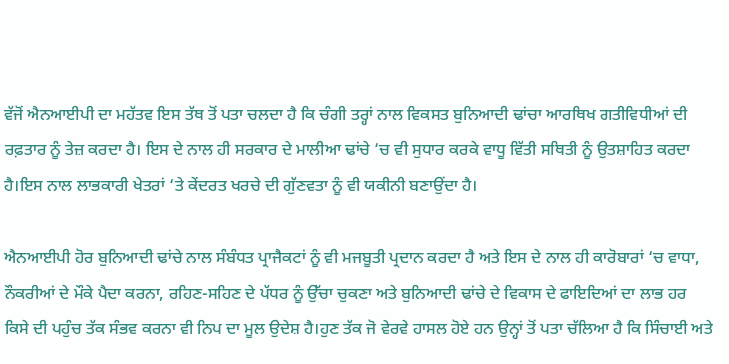ਵੱਜੋਂ ਐਨਆਈਪੀ ਦਾ ਮਹੱਤਵ ਇਸ ਤੱਥ ਤੋਂ ਪਤਾ ਚਲਦਾ ਹੈ ਕਿ ਚੰਗੀ ਤਰ੍ਹਾਂ ਨਾਲ ਵਿਕਸਤ ਬੁਨਿਆਦੀ ਢਾਂਚਾ ਆਰਥਿਖ ਗਤੀਵਿਧੀਆਂ ਦੀ ਰਫ਼ਤਾਰ ਨੂੰ ਤੇਜ਼ ਕਰਦਾ ਹੈ। ਇਸ ਦੇ ਨਾਲ ਹੀ ਸਰਕਾਰ ਦੇ ਮਾਲੀਆ ਢਾਂਚੇ ‘ਚ ਵੀ ਸੁਧਾਰ ਕਰਕੇ ਵਾਧੂ ਵਿੱਤੀ ਸਥਿਤੀ ਨੂੰ ਉਤਸ਼ਾਹਿਤ ਕਰਦਾ ਹੈ।ਇਸ ਨਾਲ ਲਾਭਕਾਰੀ ਖੇਤਰਾਂ ‘ਤੇ ਕੇਂਦਰਤ ਖਰਚੇ ਦੀ ਗੁੱਣਵਤਾ ਨੂੰ ਵੀ ਯਕੀਨੀ ਬਣਾਉਂਦਾ ਹੈ।

ਐਨਆਈਪੀ ਹੋਰ ਬੁਨਿਆਦੀ ਢਾਂਚੇ ਨਾਲ ਸੰਬੰਧਤ ਪ੍ਰਾਜੈਕਟਾਂ ਨੂੰ ਵੀ ਮਜਬੂਤੀ ਪ੍ਰਦਾਨ ਕਰਦਾ ਹੈ ਅਤੇ ਇਸ ਦੇ ਨਾਲ ਹੀ ਕਾਰੋਬਾਰਾਂ ‘ਚ ਵਾਧਾ, ਨੌਕਰੀਆਂ ਦੇ ਮੌਕੇ ਪੈਦਾ ਕਰਨਾ, ਰਹਿਣ-ਸਹਿਣ ਦੇ ਪੱਧਰ ਨੂੰ ਉੱਚਾ ਚੁਕਣਾ ਅਤੇ ਬੁਨਿਆਦੀ ਢਾਂਚੇ ਦੇ ਵਿਕਾਸ ਦੇ ਫਾਇਦਿਆਂ ਦਾ ਲਾਭ ਹਰ ਕਿਸੇ ਦੀ ਪਹੁੰਚ ਤੱਕ ਸੰਭਵ ਕਰਨਾ ਵੀ ਨਿਪ ਦਾ ਮੂਲ ਉਦੇਸ਼ ਹੈ।ਹੁਣ ਤੱਕ ਜੋ ਵੇਰਵੇ ਹਾਸਲ ਹੋਏ ਹਨ ਉਨ੍ਹਾਂ ਤੋਂ ਪਤਾ ਚੱਲਿਆ ਹੈ ਕਿ ਸਿੰਚਾਈ ਅਤੇ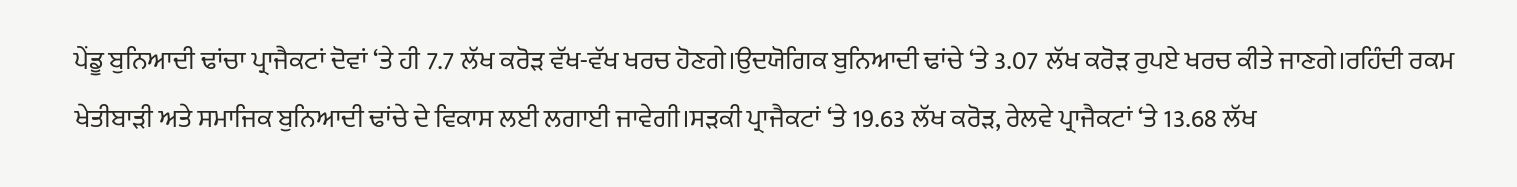ਪੇਂਡੂ ਬੁਨਿਆਦੀ ਢਾਂਚਾ ਪ੍ਰਾਜੈਕਟਾਂ ਦੋਵਾਂ ‘ਤੇ ਹੀ 7.7 ਲੱਖ ਕਰੋੜ ਵੱਖ-ਵੱਖ ਖਰਚ ਹੋਣਗੇ।ਉਦਯੋਗਿਕ ਬੁਨਿਆਦੀ ਢਾਂਚੇ ‘ਤੇ 3.07 ਲੱਖ ਕਰੋੜ ਰੁਪਏ ਖਰਚ ਕੀਤੇ ਜਾਣਗੇ।ਰਹਿੰਦੀ ਰਕਮ ਖੇਤੀਬਾੜੀ ਅਤੇ ਸਮਾਜਿਕ ਬੁਨਿਆਦੀ ਢਾਂਚੇ ਦੇ ਵਿਕਾਸ ਲਈ ਲਗਾਈ ਜਾਵੇਗੀ।ਸੜਕੀ ਪ੍ਰਾਜੈਕਟਾਂ ‘ਤੇ 19.63 ਲੱਖ ਕਰੋੜ, ਰੇਲਵੇ ਪ੍ਰਾਜੈਕਟਾਂ ‘ਤੇ 13.68 ਲੱਖ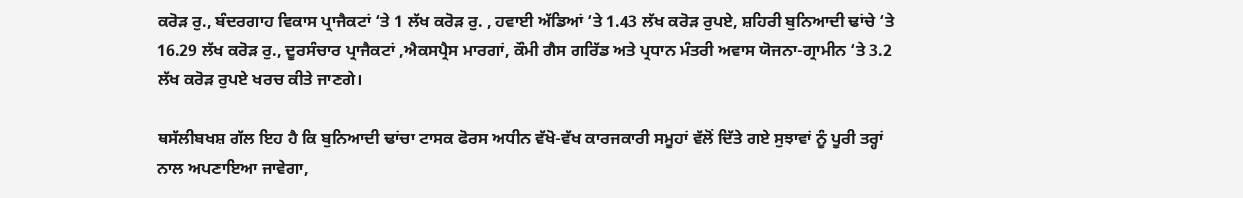ਕਰੋੜ ਰੁ., ਬੰਦਰਗਾਹ ਵਿਕਾਸ ਪ੍ਰਾਜੈਕਟਾਂ ‘ਤੇ 1 ਲੱਖ ਕਰੋੜ ਰੁ. , ਹਵਾਈ ਅੱਡਿਆਂ ‘ਤੇ 1.43 ਲੱਖ ਕਰੋੜ ਰੁਪਏ, ਸ਼ਹਿਰੀ ਬੁਨਿਆਦੀ ਢਾਂਚੇ ‘ਤੇ 16.29 ਲੱਖ ਕਰੋੜ ਰੁ., ਦੂਰਸੰਚਾਰ ਪ੍ਰਾਜੈਕਟਾਂ ,ਐਕਸਪ੍ਰੈਸ ਮਾਰਗਾਂ, ਕੌਮੀ ਗੈਸ ਗਰਿੱਡ ਅਤੇ ਪ੍ਰਧਾਨ ਮੰਤਰੀ ਅਵਾਸ ਯੋਜਨਾ-ਗ੍ਰਾਮੀਨ ‘ਤੇ 3.2 ਲੱਖ ਕਰੋੜ ਰੁਪਏ ਖਰਚ ਕੀਤੇ ਜਾਣਗੇ।

ਥਸੱਲੀਬਖਸ਼ ਗੱਲ ਇਹ ਹੈ ਕਿ ਬੁਨਿਆਦੀ ਢਾਂਚਾ ਟਾਸਕ ਫੋਰਸ ਅਧੀਨ ਵੱਖੋ-ਵੱਖ ਕਾਰਜਕਾਰੀ ਸਮੂਹਾਂ ਵੱਲੋਂ ਦਿੱਤੇ ਗਏ ਸੁਝਾਵਾਂ ਨੂੰ ਪੂਰੀ ਤਰ੍ਹਾਂ ਨਾਲ ਅਪਣਾਇਆ ਜਾਵੇਗਾ,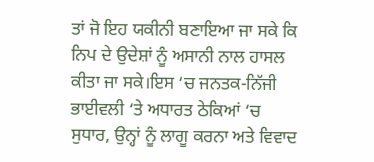ਤਾਂ ਜੋ ਇਹ ਯਕੀਨੀ ਬਣਾਇਆ ਜਾ ਸਕੇ ਕਿ ਨਿਪ ਦੇ ਉਦੇਸ਼ਾਂ ਨੂੰ ਅਸਾਨੀ ਨਾਲ ਹਾਸਲ ਕੀਤਾ ਜਾ ਸਕੇ।ਇਸ ‘ਚ ਜਨਤਕ-ਨਿੱਜੀ ਭਾਈਵਲੀ ‘ਤੇ ਅਧਾਰਤ ਠੇਕਿਆਂ ‘ਚ ਸੁਧਾਰ, ਉਨ੍ਹਾਂ ਨੂੰ ਲਾਗੂ ਕਰਨਾ ਅਤੇ ਵਿਵਾਦ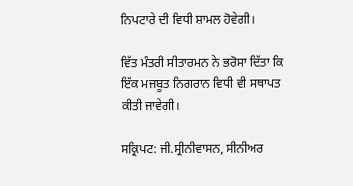ਨਿਪਟਾਰੇ ਦੀ ਵਿਧੀ ਸ਼ਾਮਲ ਹੋਵੇਗੀ।

ਵਿੱਤ ਮੰਤਰੀ ਸੀਤਾਰਮਨ ਨੇ ਭਰੋਸਾ ਦਿੱਤਾ ਕਿ ਇੱਕ ਮਜਬੂਤ ਨਿਗਰਾਨ ਵਿਧੀ ਵੀ ਸਥਾਪਤ ਕੀਤੀ ਜਾਵੇਗੀ।

ਸਕ੍ਰਿਪਟ: ਜੀ.ਸ੍ਰੀਨੀਵਾਸਨ, ਸੀਨੀਅਰ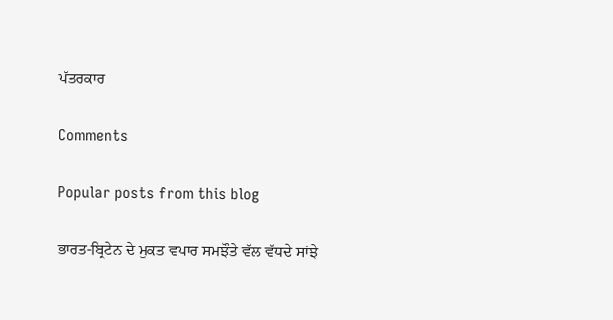ਪੱਤਰਕਾਰ

Comments

Popular posts from this blog

ਭਾਰਤ-ਬ੍ਰਿਟੇਨ ਦੇ ਮੁਕਤ ਵਪਾਰ ਸਮਝੌਤੇ ਵੱਲ ਵੱਧਦੇ ਸਾਂਝੇ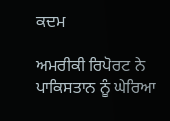ਕਦਮ

ਅਮਰੀਕੀ ਰਿਪੋਰਟ ਨੇ ਪਾਕਿਸਤਾਨ ਨੂੰ ਘੇਰਿਆ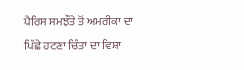ਪੈਰਿਸ ਸਮਝੌਤੇ ਤੋਂ ਅਮਰੀਕਾ ਦਾ ਪਿੱਛੇ ਹਟਣਾ ਚਿੰਤਾ ਦਾ ਵਿਸ਼ਾ